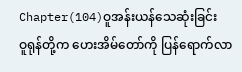Chapter(104)ဝူအန်းယန်သေဆုံးခြင်း
ဝူရုန်တို့က ဟေးအိမ်တော်ကို ပြန်ရောက်လာ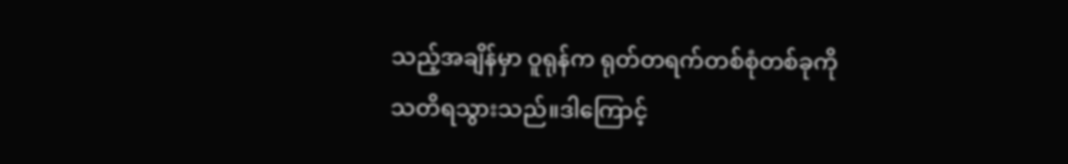သည့်အချိန်မှာ ဝူရုန်က ရုတ်တရက်တစ်စုံတစ်ခုကို သတိရသွားသည်။ဒါကြောင့်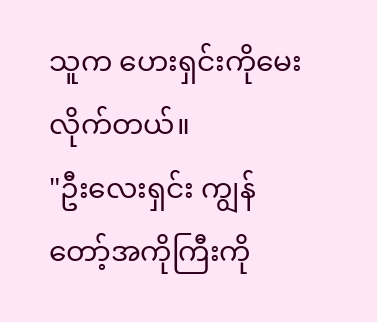သူက ဟေးရှင်းကိုမေးလိုက်တယ်။
"ဦးလေးရှင်း ကျွန်တော့်အကိုကြီးကို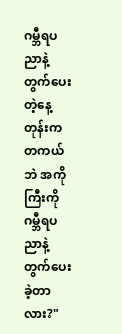ဂမ္ဘီရပညာနဲ့တွက်ပေးတဲ့နေ့တုန်းက တကယ်ဘဲ အကိုကြီးကို ဂမ္ဘီရပညာနဲ့တွက်ပေးခဲ့တာလား?"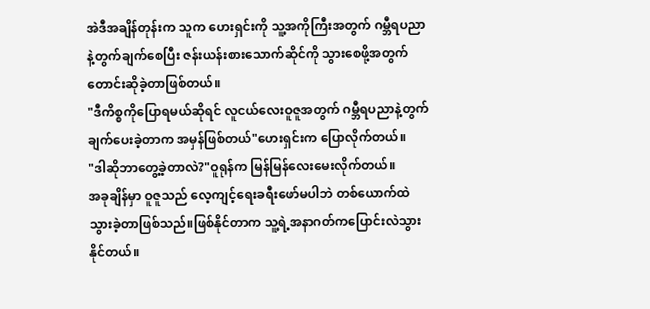အဲဒီအချိန်တုန်းက သူက ဟေးရှင်းကို သူ့အကိုကြီးအတွက် ဂမ္ဘီရပညာနဲ့တွက်ချက်စေပြီး ဇန်းယန်းစားသောက်ဆိုင်ကို သွားစေဖို့အတွက် တောင်းဆိုခဲ့တာဖြစ်တယ်။
"ဒီကိစ္စကိုပြောရမယ်ဆိုရင် လူငယ်လေးဝူဇူအတွက် ဂမ္ဘီရပညာနဲ့တွက်ချက်ပေးခဲ့တာက အမှန်ဖြစ်တယ်"ဟေးရှင်းက ပြောလိုက်တယ်။
"ဒါဆိုဘာတွေ့ခဲ့တာလဲ?"ဝူရုန်က မြန်မြန်လေးမေးလိုက်တယ်။
အခုချိန်မှာ ဝူဇူသည် လေ့ကျင့်ရေးခရီးဖော်မပါဘဲ တစ်ယောက်ထဲသွားခဲ့တာဖြစ်သည်။ဖြစ်နိုင်တာက သူ့ရဲ့အနာဂတ်ကပြောင်းလဲသွားနိုင်တယ်။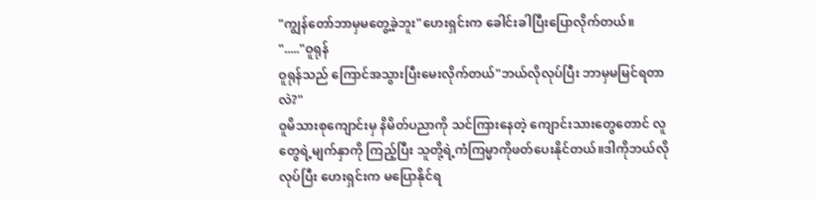"ကျွန်တော်ဘာမှမတွေ့ခဲ့ဘူး"ဟေးရှင်းက ခေါင်းခါပြီးပြောလိုက်တယ်။
"....."ဝူရုန်
ဝူရုန်သည် ကြောင်အသွားပြီးမေးလိုက်တယ်"ဘယ်လိုလုပ်ပြီး ဘာမှမမြင်ရတာလဲ?"
ဝူမိသားစုကျောင်းမှ နိမိတ်ပညာကို သင်ကြားနေတဲ့ ကျောင်းသားတွေတောင် လူတွေရဲ့မျက်နှာကို ကြည့်ပြီး သူတို့ရဲ့ကံကြမ္မာကိုဖတ်ပေးနိုင်တယ်။ဒါကိုဘယ်လိုလုပ်ပြီး ဟေးရှင်းက မပြောနိုင်ရ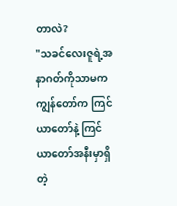တာလဲ?
"သခင်လေးဇူရဲ့အနာဂတ်ကိုသာမက ကျွန်တော်က ကြင်ယာတော်နဲ့ ကြင်ယာတော်အနီးမှာရှိတဲ့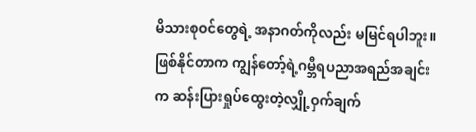မိသားစုဝင်တွေရဲ့ အနာဂတ်ကိုလည်း မမြင်ရပါဘူး။ဖြစ်နိုင်တာက ကျွန်တော့်ရဲ့ဂမ္ဘီရပညာအရည်အချင်းက ဆန်းပြားရှုပ်ထွေးတဲ့လျှို့ဝှက်ချက်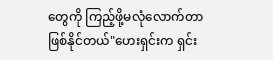တွေကို ကြည့်ဖို့မလုံလောက်တာဖြစ်နိုင်တယ်"ဟေးရှင်းက ရှင်း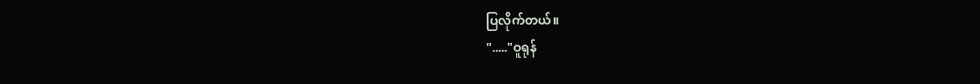ပြလိုက်တယ်။
"....."ဝူရုန်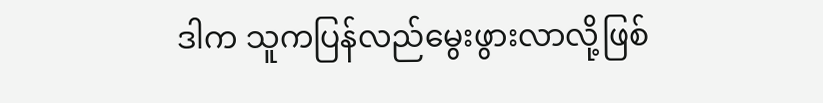ဒါက သူကပြန်လည်မွေးဖွားလာလို့ဖြစ်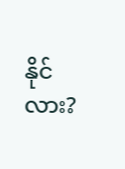နိုင်လား?